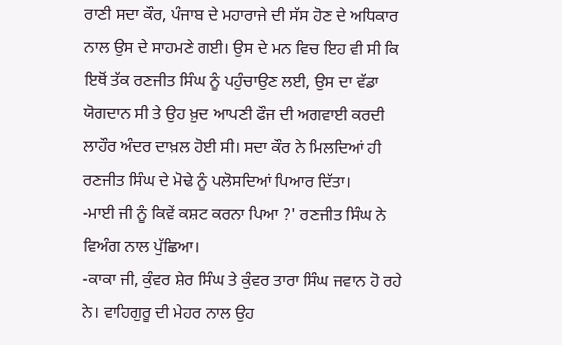ਰਾਣੀ ਸਦਾ ਕੌਰ, ਪੰਜਾਬ ਦੇ ਮਹਾਰਾਜੇ ਦੀ ਸੱਸ ਹੋਣ ਦੇ ਅਧਿਕਾਰ ਨਾਲ ਉਸ ਦੇ ਸਾਹਮਣੇ ਗਈ। ਉਸ ਦੇ ਮਨ ਵਿਚ ਇਹ ਵੀ ਸੀ ਕਿ ਇਥੋਂ ਤੱਕ ਰਣਜੀਤ ਸਿੰਘ ਨੂੰ ਪਹੁੰਚਾਉਣ ਲਈ, ਉਸ ਦਾ ਵੱਡਾ ਯੋਗਦਾਨ ਸੀ ਤੇ ਉਹ ਖ਼ੁਦ ਆਪਣੀ ਫੌਜ ਦੀ ਅਗਵਾਈ ਕਰਦੀ ਲਾਹੌਰ ਅੰਦਰ ਦਾਖ਼ਲ ਹੋਈ ਸੀ। ਸਦਾ ਕੌਰ ਨੇ ਮਿਲਦਿਆਂ ਹੀ ਰਣਜੀਤ ਸਿੰਘ ਦੇ ਮੋਢੇ ਨੂੰ ਪਲੋਸਦਿਆਂ ਪਿਆਰ ਦਿੱਤਾ।
-ਮਾਈ ਜੀ ਨੂੰ ਕਿਵੇਂ ਕਸ਼ਟ ਕਰਨਾ ਪਿਆ ?' ਰਣਜੀਤ ਸਿੰਘ ਨੇ ਵਿਅੰਗ ਨਾਲ ਪੁੱਛਿਆ।
-ਕਾਕਾ ਜੀ, ਕੁੰਵਰ ਸ਼ੇਰ ਸਿੰਘ ਤੇ ਕੁੰਵਰ ਤਾਰਾ ਸਿੰਘ ਜਵਾਨ ਹੋ ਰਹੇ ਨੇ। ਵਾਹਿਗੁਰੂ ਦੀ ਮੇਹਰ ਨਾਲ ਉਹ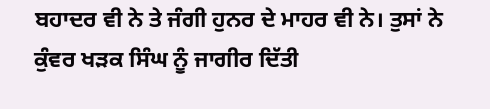ਬਹਾਦਰ ਵੀ ਨੇ ਤੇ ਜੰਗੀ ਹੁਨਰ ਦੇ ਮਾਹਰ ਵੀ ਨੇ। ਤੁਸਾਂ ਨੇ ਕੁੰਵਰ ਖੜਕ ਸਿੰਘ ਨੂੰ ਜਾਗੀਰ ਦਿੱਤੀ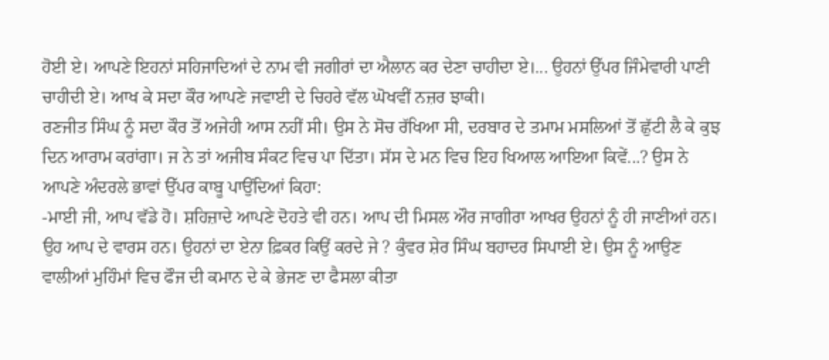ਹੋਈ ਏ। ਆਪਣੇ ਇਹਨਾਂ ਸਹਿਜਾਦਿਆਂ ਦੇ ਨਾਮ ਵੀ ਜਗੀਰਾਂ ਦਾ ਐਲਾਨ ਕਰ ਦੇਣਾ ਚਾਹੀਦਾ ਏ।... ਉਹਨਾਂ ਉੱਪਰ ਜਿੰਮੇਵਾਰੀ ਪਾਣੀ ਚਾਹੀਦੀ ਏ। ਆਖ ਕੇ ਸਦਾ ਕੌਰ ਆਪਣੇ ਜਵਾਈ ਦੇ ਚਿਹਰੇ ਵੱਲ ਘੋਖਵੀਂ ਨਜ਼ਰ ਝਾਕੀ।
ਰਣਜੀਤ ਸਿੰਘ ਨੂੰ ਸਦਾ ਕੌਰ ਤੋਂ ਅਜੇਹੀ ਆਸ ਨਹੀਂ ਸੀ। ਉਸ ਨੇ ਸੋਚ ਰੱਖਿਆ ਸੀ, ਦਰਬਾਰ ਦੇ ਤਮਾਮ ਮਸਲਿਆਂ ਤੋਂ ਛੁੱਟੀ ਲੈ ਕੇ ਕੁਝ ਦਿਨ ਆਰਾਮ ਕਰਾਂਗਾ। ਜ ਨੇ ਤਾਂ ਅਜੀਬ ਸੰਕਟ ਵਿਚ ਪਾ ਦਿੱਤਾ। ਸੱਸ ਦੇ ਮਨ ਵਿਚ ਇਹ ਖਿਆਲ ਆਇਆ ਕਿਵੇਂ...? ਉਸ ਨੇ ਆਪਣੇ ਅੰਦਰਲੇ ਭਾਵਾਂ ਉੱਪਰ ਕਾਬੂ ਪਾਉਂਦਿਆਂ ਕਿਹਾ:
-ਮਾਈ ਜੀ, ਆਪ ਵੱਡੇ ਹੋ। ਸ਼ਹਿਜ਼ਾਦੇ ਆਪਣੇ ਦੋਹਤੇ ਵੀ ਹਨ। ਆਪ ਦੀ ਮਿਸਲ ਔਰ ਜਾਗੀਰਾ ਆਖਰ ਉਹਨਾਂ ਨੂੰ ਹੀ ਜਾਣੀਆਂ ਹਨ। ਉਹ ਆਪ ਦੇ ਵਾਰਸ ਹਨ। ਉਹਨਾਂ ਦਾ ਏਨਾ ਫ਼ਿਕਰ ਕਿਉਂ ਕਰਦੇ ਜੇ ? ਕੁੰਵਰ ਸ਼ੇਰ ਸਿੰਘ ਬਹਾਦਰ ਸਿਪਾਈ ਏ। ਉਸ ਨੂੰ ਆਉਣ ਵਾਲੀਆਂ ਮੁਹਿੰਮਾਂ ਵਿਚ ਫੌਜ ਦੀ ਕਮਾਨ ਦੇ ਕੇ ਭੇਜਣ ਦਾ ਫੈਸਲਾ ਕੀਤਾ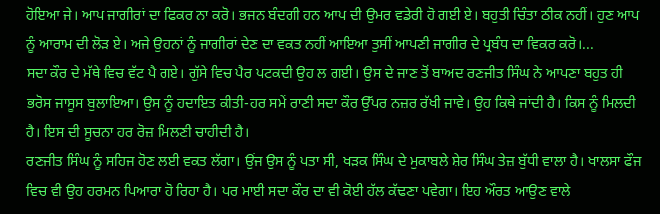ਹੋਇਆ ਜੇ। ਆਪ ਜਾਗੀਰਾਂ ਦਾ ਫਿਕਰ ਨਾ ਕਰੋ। ਭਜਨ ਬੰਦਗੀ ਹਨ ਆਪ ਦੀ ਉਮਰ ਵਡੇਰੀ ਹੋ ਗਈ ਏ। ਬਹੁਤੀ ਚਿੰਤਾ ਠੀਕ ਨਹੀਂ। ਹੁਣ ਆਪ ਨੂੰ ਆਰਾਮ ਦੀ ਲੋੜ ਏ। ਅਜੇ ਉਹਨਾਂ ਨੂੰ ਜਾਗੀਰਾਂ ਦੇਣ ਦਾ ਵਕਤ ਨਹੀਂ ਆਇਆ ਤੁਸੀਂ ਆਪਣੀ ਜਾਗੀਰ ਦੇ ਪ੍ਰਬੰਧ ਦਾ ਵਿਕਰ ਕਰੋ।...
ਸਦਾ ਕੌਰ ਦੇ ਮੱਥੇ ਵਿਚ ਵੱਟ ਪੈ ਗਏ। ਗੁੱਸੇ ਵਿਚ ਪੈਰ ਪਟਕਦੀ ਉਹ ਲ ਗਈ। ਉਸ ਦੇ ਜਾਣ ਤੋਂ ਬਾਅਦ ਰਣਜੀਤ ਸਿੰਘ ਨੇ ਆਪਣਾ ਬਹੁਤ ਹੀ ਭਰੋਸ ਜਾਸੂਸ ਬੁਲਾਇਆ। ਉਸ ਨੂੰ ਹਦਾਇਤ ਕੀਤੀ-ਹਰ ਸਮੇਂ ਰਾਣੀ ਸਦਾ ਕੌਰ ਉੱਪਰ ਨਜ਼ਰ ਰੱਖੀ ਜਾਵੇ। ਉਹ ਕਿਥੇ ਜਾਂਦੀ ਹੈ। ਕਿਸ ਨੂੰ ਮਿਲਦੀ ਹੈ। ਇਸ ਦੀ ਸੂਚਨਾ ਹਰ ਰੋਜ਼ ਮਿਲਣੀ ਚਾਹੀਦੀ ਹੈ।
ਰਣਜੀਤ ਸਿੰਘ ਨੂੰ ਸਹਿਜ ਹੋਣ ਲਈ ਵਕਤ ਲੱਗਾ। ਉਂਜ ਉਸ ਨੂੰ ਪਤਾ ਸੀ, ਖੜਕ ਸਿੰਘ ਦੇ ਮੁਕਾਬਲੇ ਸ਼ੇਰ ਸਿੰਘ ਤੇਜ਼ ਬੁੱਧੀ ਵਾਲਾ ਹੈ। ਖਾਲਸਾ ਫੌਜ ਵਿਚ ਵੀ ਉਹ ਹਰਮਨ ਪਿਆਰਾ ਹੋ ਰਿਹਾ ਹੈ। ਪਰ ਮਾਈ ਸਦਾ ਕੌਰ ਦਾ ਵੀ ਕੋਈ ਹੱਲ ਕੱਢਣਾ ਪਵੇਗਾ। ਇਹ ਔਰਤ ਆਉਣ ਵਾਲੇ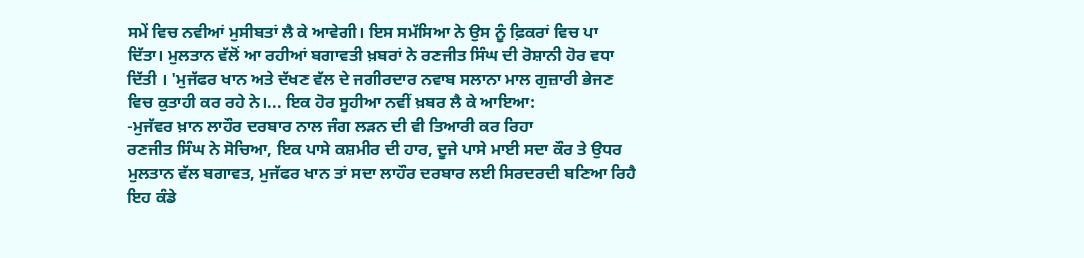ਸਮੇਂ ਵਿਚ ਨਵੀਆਂ ਮੁਸੀਬਤਾਂ ਲੈ ਕੇ ਆਵੇਗੀ। ਇਸ ਸਮੱਸਿਆ ਨੇ ਉਸ ਨੂੰ ਫ਼ਿਕਰਾਂ ਵਿਚ ਪਾ ਦਿੱਤਾ। ਮੁਲਤਾਨ ਵੱਲੋਂ ਆ ਰਹੀਆਂ ਬਗਾਵਤੀ ਖ਼ਬਰਾਂ ਨੇ ਰਣਜੀਤ ਸਿੰਘ ਦੀ ਰੋਸ਼ਾਨੀ ਹੋਰ ਵਧਾ ਦਿੱਤੀ । 'ਮੁਜੱਫਰ ਖਾਨ ਅਤੇ ਦੱਖਣ ਵੱਲ ਦੇ ਜਗੀਰਦਾਰ ਨਵਾਬ ਸਲਾਨਾ ਮਾਲ ਗੁਜ਼ਾਰੀ ਭੇਜਣ ਵਿਚ ਕੁਤਾਹੀ ਕਰ ਰਹੇ ਨੇ।... ਇਕ ਹੋਰ ਸੂਹੀਆ ਨਵੀਂ ਖ਼ਬਰ ਲੈ ਕੇ ਆਇਆ:
-ਮੁਜੱਵਰ ਖ਼ਾਨ ਲਾਹੌਰ ਦਰਬਾਰ ਨਾਲ ਜੰਗ ਲੜਨ ਦੀ ਵੀ ਤਿਆਰੀ ਕਰ ਰਿਹਾ
ਰਣਜੀਤ ਸਿੰਘ ਨੇ ਸੋਚਿਆ, ਇਕ ਪਾਸੇ ਕਸ਼ਮੀਰ ਦੀ ਹਾਰ, ਦੂਜੇ ਪਾਸੇ ਮਾਈ ਸਦਾ ਕੌਰ ਤੇ ਉਧਰ ਮੁਲਤਾਨ ਵੱਲ ਬਗਾਵਤ, ਮੁਜੱਫਰ ਖਾਨ ਤਾਂ ਸਦਾ ਲਾਹੌਰ ਦਰਬਾਰ ਲਈ ਸਿਰਦਰਦੀ ਬਣਿਆ ਰਿਹੈ ਇਹ ਕੰਡੇ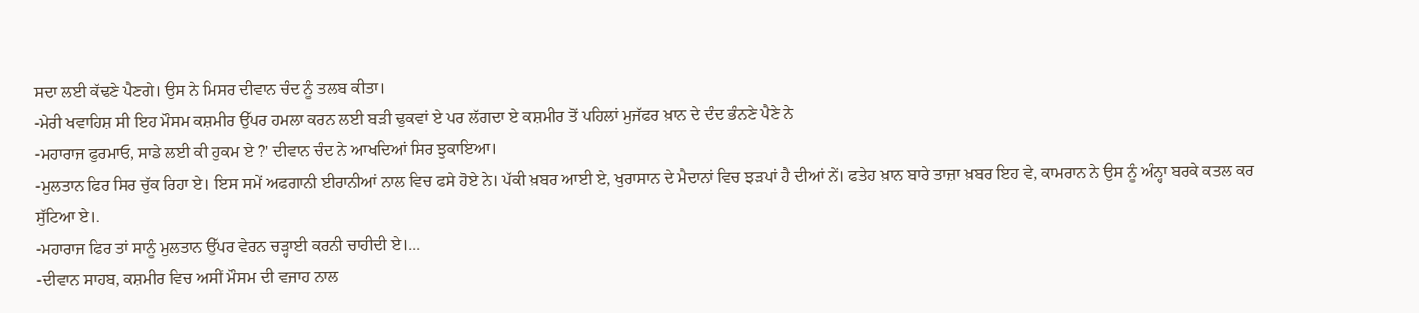ਸਦਾ ਲਈ ਕੱਢਣੇ ਪੈਣਗੇ। ਉਸ ਨੇ ਮਿਸਰ ਦੀਵਾਨ ਚੰਦ ਨੂੰ ਤਲਬ ਕੀਤਾ।
-ਮੇਰੀ ਖਵਾਹਿਸ਼ ਸੀ ਇਹ ਮੌਸਮ ਕਸ਼ਮੀਰ ਉੱਪਰ ਹਮਲਾ ਕਰਨ ਲਈ ਬੜੀ ਢੁਕਵਾਂ ਏ ਪਰ ਲੱਗਦਾ ਏ ਕਸ਼ਮੀਰ ਤੋਂ ਪਹਿਲਾਂ ਮੁਜੱਫਰ ਖ਼ਾਨ ਦੇ ਦੰਦ ਭੰਨਣੇ ਪੈਣੇ ਨੇ
-ਮਹਾਰਾਜ ਫੁਰਮਾਓ, ਸਾਡੇ ਲਈ ਕੀ ਹੁਕਮ ਏ ?' ਦੀਵਾਨ ਚੰਦ ਨੇ ਆਖਦਿਆਂ ਸਿਰ ਝੁਕਾਇਆ।
-ਮੁਲਤਾਨ ਫਿਰ ਸਿਰ ਚੁੱਕ ਰਿਹਾ ਏ। ਇਸ ਸਮੇਂ ਅਫਗਾਨੀ ਈਰਾਨੀਆਂ ਨਾਲ ਵਿਚ ਫਸੇ ਹੋਏ ਨੇ। ਪੱਕੀ ਖ਼ਬਰ ਆਈ ਏ, ਖੁਰਾਸਾਨ ਦੇ ਮੈਦਾਨਾਂ ਵਿਚ ਝੜਪਾਂ ਹੈ ਦੀਆਂ ਨੇਂ। ਫਤੇਹ ਖ਼ਾਨ ਬਾਰੇ ਤਾਜ਼ਾ ਖ਼ਬਰ ਇਹ ਵੇ, ਕਾਮਰਾਨ ਨੇ ਉਸ ਨੂੰ ਅੰਨ੍ਹਾ ਬਰਕੇ ਕਤਲ ਕਰ ਸੁੱਟਿਆ ਏ।.
-ਮਹਾਰਾਜ ਫਿਰ ਤਾਂ ਸਾਨੂੰ ਮੁਲਤਾਨ ਉੱਪਰ ਵੇਰਨ ਚੜ੍ਹਾਈ ਕਰਨੀ ਚਾਹੀਦੀ ਏ।...
-ਦੀਵਾਨ ਸਾਹਬ, ਕਸ਼ਮੀਰ ਵਿਚ ਅਸੀਂ ਮੌਸਮ ਦੀ ਵਜਾਹ ਨਾਲ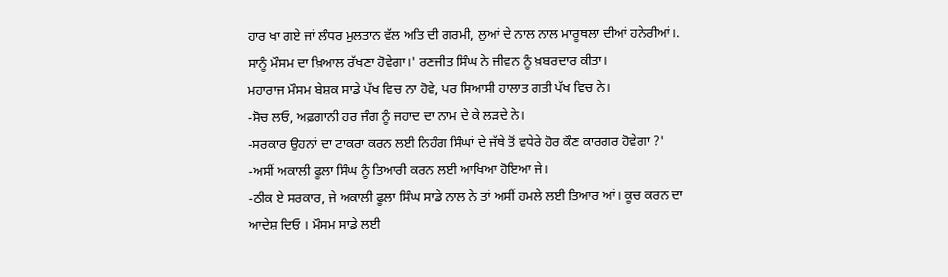ਹਾਰ ਖਾ ਗਏ ਜਾਂ ਲੰਧਰ ਮੁਲਤਾਨ ਵੱਲ ਅਤਿ ਦੀ ਗਰਮੀ, ਲੁਆਂ ਦੇ ਨਾਲ ਨਾਲ ਮਾਰੂਥਲਾ ਦੀਆਂ ਹਨੇਰੀਆਂ।. ਸਾਨੂੰ ਮੌਸਮ ਦਾ ਖ਼ਿਆਲ ਰੱਖਣਾ ਹੋਵੇਗਾ।' ਰਣਜੀਤ ਸਿੰਘ ਨੇ ਜੀਵਨ ਨੂੰ ਖ਼ਬਰਦਾਰ ਕੀਤਾ।
ਮਹਾਰਾਜ ਮੌਸਮ ਬੇਸ਼ਕ ਸਾਡੇ ਪੱਖ ਵਿਚ ਨਾ ਹੋਵੇ, ਪਰ ਸਿਆਸੀ ਹਾਲਾਤ ਗਤੀ ਪੱਖ ਵਿਚ ਨੇ।
-ਸੋਚ ਲਓ, ਅਫ਼ਗਾਨੀ ਹਰ ਜੰਗ ਨੂੰ ਜਹਾਦ ਦਾ ਨਾਮ ਦੇ ਕੇ ਲੜਦੇ ਨੇ।
-ਸਰਕਾਰ ਉਹਨਾਂ ਦਾ ਟਾਕਰਾ ਕਰਨ ਲਈ ਨਿਹੰਗ ਸਿੰਘਾਂ ਦੇ ਜੱਥੇ ਤੋਂ ਵਧੇਰੇ ਹੋਰ ਕੌਣ ਕਾਰਗਰ ਹੋਵੇਗਾ ?'
-ਅਸੀਂ ਅਕਾਲੀ ਫੂਲਾ ਸਿੰਘ ਨੂੰ ਤਿਆਰੀ ਕਰਨ ਲਈ ਆਖਿਆ ਹੋਇਆ ਜੇ।
-ਠੀਕ ਏ ਸਰਕਾਰ, ਜੇ ਅਕਾਲੀ ਫੂਲਾ ਸਿੰਘ ਸਾਡੇ ਨਾਲ ਨੇ ਤਾਂ ਅਸੀਂ ਹਮਲੇ ਲਈ ਤਿਆਰ ਆਂ। ਕੂਚ ਕਰਨ ਦਾ ਆਦੇਸ਼ ਦਿਓ । ਮੌਸਮ ਸਾਡੇ ਲਈ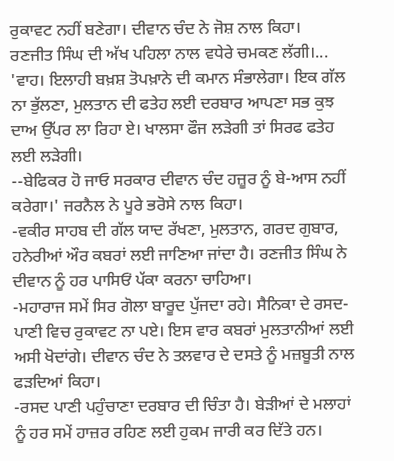ਰੁਕਾਵਟ ਨਹੀਂ ਬਣੇਗਾ। ਦੀਵਾਨ ਚੰਦ ਨੇ ਜੋਸ਼ ਨਾਲ ਕਿਹਾ।
ਰਣਜੀਤ ਸਿੰਘ ਦੀ ਅੱਖ ਪਹਿਲਾ ਨਾਲ ਵਧੇਰੇ ਚਮਕਣ ਲੱਗੀ।... 'ਵਾਹ। ਇਲਾਹੀ ਬਖ਼ਸ਼ ਤੋਪਖ਼ਾਨੇ ਦੀ ਕਮਾਨ ਸੰਭਾਲੇਗਾ। ਇਕ ਗੱਲ ਨਾ ਭੁੱਲਣਾ, ਮੁਲਤਾਨ ਦੀ ਫਤੇਹ ਲਈ ਦਰਬਾਰ ਆਪਣਾ ਸਭ ਕੁਝ ਦਾਅ ਉੱਪਰ ਲਾ ਰਿਹਾ ਏ। ਖਾਲਸਾ ਫੌਜ ਲੜੇਗੀ ਤਾਂ ਸਿਰਫ ਫਤੇਹ ਲਈ ਲੜੇਗੀ।
--ਬੇਫਿਕਰ ਹੋ ਜਾਓ ਸਰਕਾਰ ਦੀਵਾਨ ਚੰਦ ਹਜ਼ੂਰ ਨੂੰ ਬੇ-ਆਸ ਨਹੀਂ ਕਰੇਗਾ।' ਜਰਨੈਲ ਨੇ ਪੂਰੇ ਭਰੋਸੇ ਨਾਲ ਕਿਹਾ।
-ਵਕੀਰ ਸਾਹਬ ਦੀ ਗੱਲ ਯਾਦ ਰੱਖਣਾ, ਮੁਲਤਾਨ, ਗਰਦ ਗੁਬਾਰ, ਹਨੇਰੀਆਂ ਔਰ ਕਬਰਾਂ ਲਈ ਜਾਣਿਆ ਜਾਂਦਾ ਹੈ। ਰਣਜੀਤ ਸਿੰਘ ਨੇ ਦੀਵਾਨ ਨੂੰ ਹਰ ਪਾਸਿਓਂ ਪੱਕਾ ਕਰਨਾ ਚਾਹਿਆ।
-ਮਹਾਰਾਜ ਸਮੇਂ ਸਿਰ ਗੋਲਾ ਬਾਰੂਦ ਪੁੱਜਦਾ ਰਹੇ। ਸੈਨਿਕਾ ਦੇ ਰਸਦ-ਪਾਣੀ ਵਿਚ ਰੁਕਾਵਟ ਨਾ ਪਏ। ਇਸ ਵਾਰ ਕਬਰਾਂ ਮੁਲਤਾਨੀਆਂ ਲਈ ਅਸੀ ਖੋਦਾਂਗੇ। ਦੀਵਾਨ ਚੰਦ ਨੇ ਤਲਵਾਰ ਦੇ ਦਸਤੇ ਨੂੰ ਮਜ਼ਬੂਤੀ ਨਾਲ ਫੜਦਿਆਂ ਕਿਹਾ।
-ਰਸਦ ਪਾਣੀ ਪਹੁੰਚਾਣਾ ਦਰਬਾਰ ਦੀ ਚਿੰਤਾ ਹੈ। ਬੇੜੀਆਂ ਦੇ ਮਲਾਹਾਂ ਨੂੰ ਹਰ ਸਮੇਂ ਹਾਜ਼ਰ ਰਹਿਣ ਲਈ ਹੁਕਮ ਜਾਰੀ ਕਰ ਦਿੱਤੇ ਹਨ।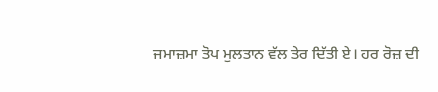ਜਮਾਜ਼ਮਾ ਤੋਪ ਮੁਲਤਾਨ ਵੱਲ ਤੇਰ ਦਿੱਤੀ ਏ। ਹਰ ਰੋਜ਼ ਦੀ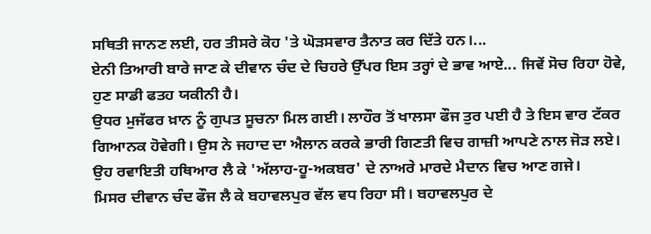ਸਥਿਤੀ ਜਾਨਣ ਲਈ, ਹਰ ਤੀਸਰੇ ਕੋਹ 'ਤੇ ਘੋੜਸਵਾਰ ਤੈਨਾਤ ਕਰ ਦਿੱਤੇ ਹਨ।...
ਏਨੀ ਤਿਆਰੀ ਬਾਰੇ ਜਾਣ ਕੇ ਦੀਵਾਨ ਚੰਦ ਦੇ ਚਿਹਰੇ ਉੱਪਰ ਇਸ ਤਰ੍ਹਾਂ ਦੇ ਭਾਵ ਆਏ... ਜਿਵੇਂ ਸੋਚ ਰਿਹਾ ਹੋਵੇ, ਹੁਣ ਸਾਡੀ ਫਤਹ ਯਕੀਨੀ ਹੈ।
ਉਧਰ ਮੁਜੱਫਰ ਖ਼ਾਨ ਨੂੰ ਗੁਪਤ ਸੂਚਨਾ ਮਿਲ ਗਈ। ਲਾਹੌਰ ਤੋਂ ਖਾਲਸਾ ਫੌਜ ਤੁਰ ਪਈ ਹੈ ਤੇ ਇਸ ਵਾਰ ਟੱਕਰ ਗਿਆਨਕ ਹੋਵੇਗੀ। ਉਸ ਨੇ ਜਹਾਦ ਦਾ ਐਲਾਨ ਕਰਕੇ ਭਾਰੀ ਗਿਣਤੀ ਵਿਚ ਗਾਜ਼ੀ ਆਪਣੇ ਨਾਲ ਜੋੜ ਲਏ। ਉਹ ਰਵਾਇਤੀ ਹਥਿਆਰ ਲੈ ਕੇ 'ਅੱਲਾਹ-ਹੂ-ਅਕਬਰ' ਦੇ ਨਾਅਰੇ ਮਾਰਦੇ ਮੈਦਾਨ ਵਿਚ ਆਣ ਗਜੇ।
ਮਿਸਰ ਦੀਵਾਨ ਚੰਦ ਫੌਜ ਲੈ ਕੇ ਬਹਾਵਲਪੁਰ ਵੱਲ ਵਧ ਰਿਹਾ ਸੀ। ਬਹਾਵਲਪੁਰ ਦੇ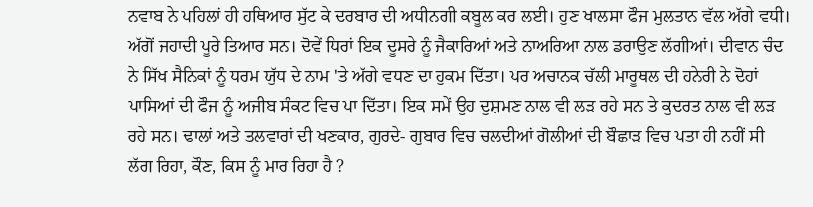ਨਵਾਬ ਨੇ ਪਹਿਲਾਂ ਹੀ ਹਥਿਆਰ ਸੁੱਟ ਕੇ ਦਰਬਾਰ ਦੀ ਅਧੀਨਗੀ ਕਬੂਲ ਕਰ ਲਈ। ਹੁਣ ਖਾਲਸਾ ਫੌਜ ਮੁਲਤਾਨ ਵੱਲ ਅੱਗੇ ਵਧੀ। ਅੱਗੋਂ ਜਹਾਦੀ ਪੂਰੇ ਤਿਆਰ ਸਨ। ਦੋਵੇਂ ਧਿਰਾਂ ਇਕ ਦੂਸਰੇ ਨੂੰ ਜੈਕਾਰਿਆਂ ਅਤੇ ਨਾਅਰਿਆ ਨਾਲ ਡਰਾਉਣ ਲੱਗੀਆਂ। ਦੀਵਾਨ ਚੰਦ ਨੇ ਸਿੱਖ ਸੈਨਿਕਾਂ ਨੂੰ ਧਰਮ ਯੁੱਧ ਦੇ ਨਾਮ 'ਤੇ ਅੱਗੇ ਵਧਣ ਦਾ ਹੁਕਮ ਦਿੱਤਾ। ਪਰ ਅਚਾਨਕ ਚੱਲੀ ਮਾਰੂਥਲ ਦੀ ਹਨੇਰੀ ਨੇ ਦੋਹਾਂ ਪਾਸਿਆਂ ਦੀ ਫੌਜ ਨੂੰ ਅਜੀਬ ਸੰਕਟ ਵਿਚ ਪਾ ਦਿੱਤਾ। ਇਕ ਸਮੇਂ ਉਹ ਦੁਸ਼ਮਣ ਨਾਲ ਵੀ ਲੜ ਰਹੇ ਸਨ ਤੇ ਕੁਦਰਤ ਨਾਲ ਵੀ ਲੜ ਰਹੇ ਸਨ। ਢਾਲਾਂ ਅਤੇ ਤਲਵਾਰਾਂ ਦੀ ਖਣਕਾਰ, ਗੁਰਦੇ- ਗੁਬਾਰ ਵਿਚ ਚਲਦੀਆਂ ਗੋਲੀਆਂ ਦੀ ਬੌਛਾੜ ਵਿਚ ਪਤਾ ਹੀ ਨਹੀਂ ਸੀ ਲੱਗ ਰਿਹਾ, ਕੌਣ, ਕਿਸ ਨੂੰ ਮਾਰ ਰਿਹਾ ਹੈ ?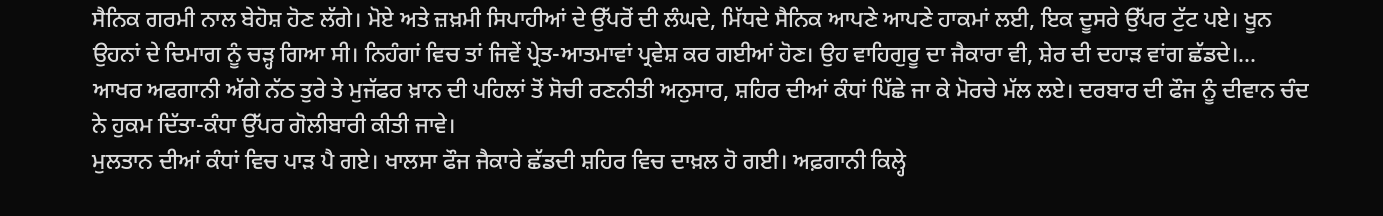ਸੈਨਿਕ ਗਰਮੀ ਨਾਲ ਬੇਹੋਸ਼ ਹੋਣ ਲੱਗੇ। ਮੋਏ ਅਤੇ ਜ਼ਖ਼ਮੀ ਸਿਪਾਹੀਆਂ ਦੇ ਉੱਪਰੋਂ ਦੀ ਲੰਘਦੇ, ਮਿੱਧਦੇ ਸੈਨਿਕ ਆਪਣੇ ਆਪਣੇ ਹਾਕਮਾਂ ਲਈ, ਇਕ ਦੂਸਰੇ ਉੱਪਰ ਟੁੱਟ ਪਏ। ਖੂਨ ਉਹਨਾਂ ਦੇ ਦਿਮਾਗ ਨੂੰ ਚੜ੍ਹ ਗਿਆ ਸੀ। ਨਿਹੰਗਾਂ ਵਿਚ ਤਾਂ ਜਿਵੇਂ ਪ੍ਰੇਤ-ਆਤਮਾਵਾਂ ਪ੍ਰਵੇਸ਼ ਕਰ ਗਈਆਂ ਹੋਣ। ਉਹ ਵਾਹਿਗੁਰੂ ਦਾ ਜੈਕਾਰਾ ਵੀ, ਸ਼ੇਰ ਦੀ ਦਹਾੜ ਵਾਂਗ ਛੱਡਦੇ।...
ਆਖਰ ਅਫਗਾਨੀ ਅੱਗੇ ਨੱਠ ਤੁਰੇ ਤੇ ਮੁਜੱਫਰ ਖ਼ਾਨ ਦੀ ਪਹਿਲਾਂ ਤੋਂ ਸੋਚੀ ਰਣਨੀਤੀ ਅਨੁਸਾਰ, ਸ਼ਹਿਰ ਦੀਆਂ ਕੰਧਾਂ ਪਿੱਛੇ ਜਾ ਕੇ ਮੋਰਚੇ ਮੱਲ ਲਏ। ਦਰਬਾਰ ਦੀ ਫੌਜ ਨੂੰ ਦੀਵਾਨ ਚੰਦ ਨੇ ਹੁਕਮ ਦਿੱਤਾ-ਕੰਧਾ ਉੱਪਰ ਗੋਲੀਬਾਰੀ ਕੀਤੀ ਜਾਵੇ।
ਮੁਲਤਾਨ ਦੀਆਂ ਕੰਧਾਂ ਵਿਚ ਪਾੜ ਪੈ ਗਏ। ਖਾਲਸਾ ਫੌਜ ਜੈਕਾਰੇ ਛੱਡਦੀ ਸ਼ਹਿਰ ਵਿਚ ਦਾਖ਼ਲ ਹੋ ਗਈ। ਅਫ਼ਗਾਨੀ ਕਿਲ੍ਹੇ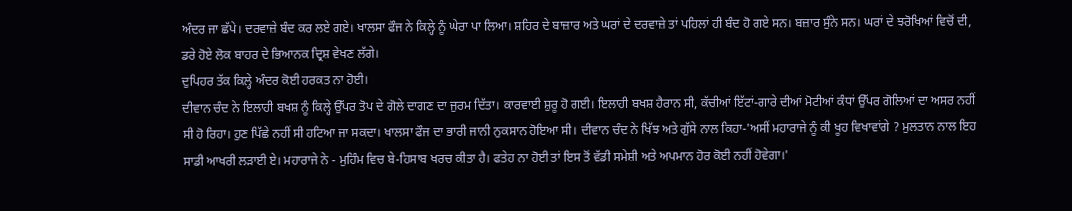ਅੰਦਰ ਜਾ ਛੱਪੇ। ਦਰਵਾਜ਼ੇ ਬੰਦ ਕਰ ਲਏ ਗਏ। ਖਾਲਸਾ ਫੌਜ ਨੇ ਕਿਲ੍ਹੇ ਨੂੰ ਘੇਰਾ ਪਾ ਲਿਆ। ਸ਼ਹਿਰ ਦੇ ਬਾਜ਼ਾਰ ਅਤੇ ਘਰਾਂ ਦੇ ਦਰਵਾਜ਼ੇ ਤਾਂ ਪਹਿਲਾਂ ਹੀ ਬੰਦ ਹੋ ਗਏ ਸਨ। ਬਜ਼ਾਰ ਸੁੰਨੇ ਸਨ। ਘਰਾਂ ਦੇ ਝਰੋਖਿਆਂ ਵਿਚੋਂ ਦੀ, ਡਰੇ ਹੋਏ ਲੋਕ ਬਾਹਰ ਦੇ ਭਿਆਨਕ ਦ੍ਰਿਸ਼ ਵੇਖਣ ਲੱਗੇ।
ਦੁਪਿਹਰ ਤੱਕ ਕਿਲ੍ਹੇ ਅੰਦਰ ਕੋਈ ਹਰਕਤ ਨਾ ਹੋਈ।
ਦੀਵਾਨ ਚੰਦ ਨੇ ਇਲਾਹੀ ਬਖਸ਼ ਨੂੰ ਕਿਲ੍ਹੇ ਉੱਪਰ ਤੋਪ ਦੇ ਗੋਲੇ ਦਾਗਣ ਦਾ ਜੁਰਮ ਦਿੱਤਾ। ਕਾਰਵਾਈ ਸ਼ੁਰੂ ਹੋ ਗਈ। ਇਲਾਹੀ ਬਖਸ਼ ਹੈਰਾਨ ਸੀ, ਕੱਚੀਆਂ ਇੱਟਾਂ-ਗਾਰੇ ਦੀਆਂ ਮੋਟੀਆਂ ਕੰਧਾਂ ਉੱਪਰ ਗੋਲਿਆਂ ਦਾ ਅਸਰ ਨਹੀਂ ਸੀ ਹੋ ਰਿਹਾ। ਹੁਣ ਪਿੱਛੇ ਨਹੀਂ ਸੀ ਹਟਿਆ ਜਾ ਸਕਦਾ। ਖਾਲਸਾ ਫੌਜ ਦਾ ਭਾਰੀ ਜਾਨੀ ਨੁਕਸਾਨ ਹੋਇਆ ਸੀ। ਦੀਵਾਨ ਚੰਦ ਨੇ ਖਿੱਝ ਅਤੇ ਗੁੱਸੇ ਨਾਲ ਕਿਹਾ-'ਅਸੀਂ ਮਹਾਰਾਜੇ ਨੂੰ ਕੀ ਖੂਹ ਵਿਖਾਵਾਂਗੇ ? ਮੁਲਤਾਨ ਨਾਲ ਇਹ ਸਾਡੀ ਆਖਰੀ ਲੜਾਈ ਏ। ਮਹਾਰਾਜੇ ਨੇ - ਮੁਹਿੰਮ ਵਿਚ ਬੇ-ਹਿਸਾਬ ਖਰਚ ਕੀਤਾ ਹੈ। ਫਤੇਹ ਨਾ ਹੋਈ ਤਾਂ ਇਸ ਤੋਂ ਵੱਡੀ ਸਮੇਸ਼ੀ ਅਤੇ ਅਪਮਾਨ ਹੋਰ ਕੋਈ ਨਹੀਂ ਹੋਵੇਗਾ।'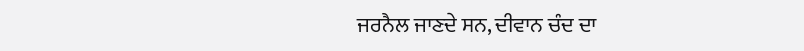ਜਰਨੈਲ ਜਾਣਦੇ ਸਨ, ਦੀਵਾਨ ਚੰਦ ਦਾ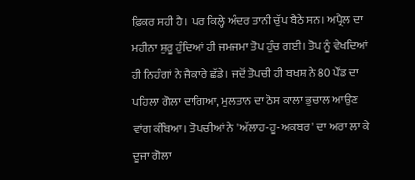ਫ਼ਿਕਰ ਸਹੀ ਹੈ। ਪਰ ਕਿਲ੍ਹੇ ਅੰਦਰ ਤਾਨੀ ਚੁੱਪ ਬੈਠੇ ਸਨ। ਅਪ੍ਰੈਲ ਦਾ ਮਹੀਨਾ ਸ਼ੁਰੂ ਹੁੰਦਿਆਂ ਹੀ ਜਮਜਮਾ ਤੋਪ ਹੁੰਚ ਗਈ। ਤੋਪ ਨੂੰ ਵੇਖਦਿਆਂ ਹੀ ਨਿਹੰਗਾਂ ਨੇ ਜੈਕਾਰੇ ਛੱਡੇ। ਜਦੋਂ ਤੋਪਚੀ ਹੀ ਬਖਸ਼ ਨੇ 80 ਪੌਂਡ ਦਾ ਪਹਿਲਾ ਗੋਲਾ ਦਾਗਿਆ, ਮੁਲਤਾਨ ਦਾ ਠੋਸ ਕਾਲਾ ਭੁਚਾਲ ਆਉਣ ਵਾਂਗ ਕੰਬਿਆ। ਤੋਪਚੀਆਂ ਨੇ 'ਅੱਲਾਹ-ਹੂ-ਅਕਬਰ' ਦਾ ਅਰਾ ਲਾ ਕੇ ਦੂਜਾ ਗੋਲਾ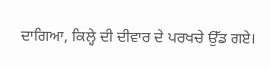ਦਾਗਿਆ, ਕਿਲ੍ਹੇ ਦੀ ਦੀਵਾਰ ਦੇ ਪਰਖਚੇ ਉੱਡ ਗਏ।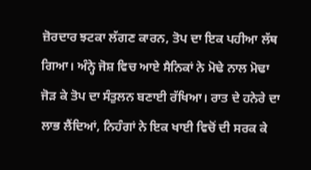ਜ਼ੋਰਦਾਰ ਝਟਕਾ ਲੱਗਣ ਕਾਰਨ, ਤੋਪ ਦਾ ਇਕ ਪਹੀਆ ਲੱਥ ਗਿਆ। ਅੰਨ੍ਹੇ ਜੋਸ਼ ਵਿਚ ਆਏ ਸੈਨਿਕਾਂ ਨੇ ਮੋਢੇ ਨਾਲ ਮੋਢਾ ਜੋੜ ਕੇ ਤੋਪ ਦਾ ਸੰਤੁਲਨ ਬਣਾਈ ਰੱਖਿਆ। ਰਾਤ ਦੇ ਹਨੇਰੇ ਦਾ ਲਾਭ ਲੈਂਦਿਆਂ, ਨਿਹੰਗਾਂ ਨੇ ਇਕ ਖਾਈ ਵਿਚੋਂ ਦੀ ਸਰਕ ਕੇ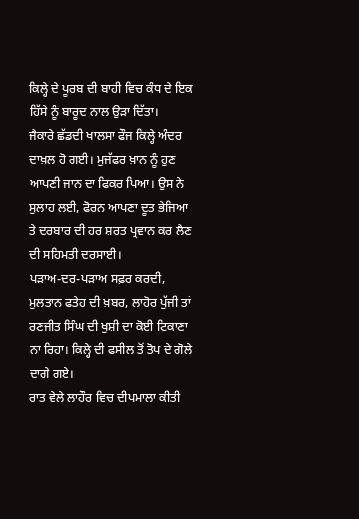ਕਿਲ੍ਹੇ ਦੇ ਪੂਰਬ ਦੀ ਬਾਹੀ ਵਿਚ ਕੰਧ ਦੇ ਇਕ ਹਿੱਸੇ ਨੂੰ ਬਾਰੂਦ ਨਾਲ ਉੜਾ ਦਿੱਤਾ।
ਜੈਕਾਰੇ ਛੱਡਦੀ ਖਾਲਸਾ ਫੌਜ ਕਿਲ੍ਹੇ ਅੰਦਰ ਦਾਖ਼ਲ ਹੋ ਗਈ। ਮੁਜੱਫਰ ਖ਼ਾਨ ਨੂੰ ਹੁਣ ਆਪਣੀ ਜਾਨ ਦਾ ਫਿਕਰ ਪਿਆ। ਉਸ ਨੇ ਸੁਲਾਹ ਲਈ, ਫੋਰਨ ਆਪਣਾ ਦੂਤ ਭੇਜਿਆ ਤੇ ਦਰਬਾਰ ਦੀ ਹਰ ਸ਼ਰਤ ਪ੍ਰਵਾਨ ਕਰ ਲੈਣ ਦੀ ਸਹਿਮਤੀ ਦਰਸਾਈ।
ਪੜਾਅ-ਦਰ-ਪੜਾਅ ਸਫ਼ਰ ਕਰਦੀ, ਮੁਲਤਾਨ ਫਤੇਹ ਦੀ ਖ਼ਬਰ, ਲਾਹੋਰ ਪੁੱਜੀ ਤਾਂ ਰਣਜੀਤ ਸਿੰਘ ਦੀ ਖੁਸ਼ੀ ਦਾ ਕੋਈ ਟਿਕਾਣਾ ਨਾ ਰਿਹਾ। ਕਿਲ੍ਹੇ ਦੀ ਫਸੀਲ ਤੋਂ ਤੋਪ ਦੇ ਗੋਲੇ ਦਾਗੇ ਗਏ।
ਰਾਤ ਵੇਲੇ ਲਾਹੌਰ ਵਿਚ ਦੀਪਮਾਲਾ ਕੀਤੀ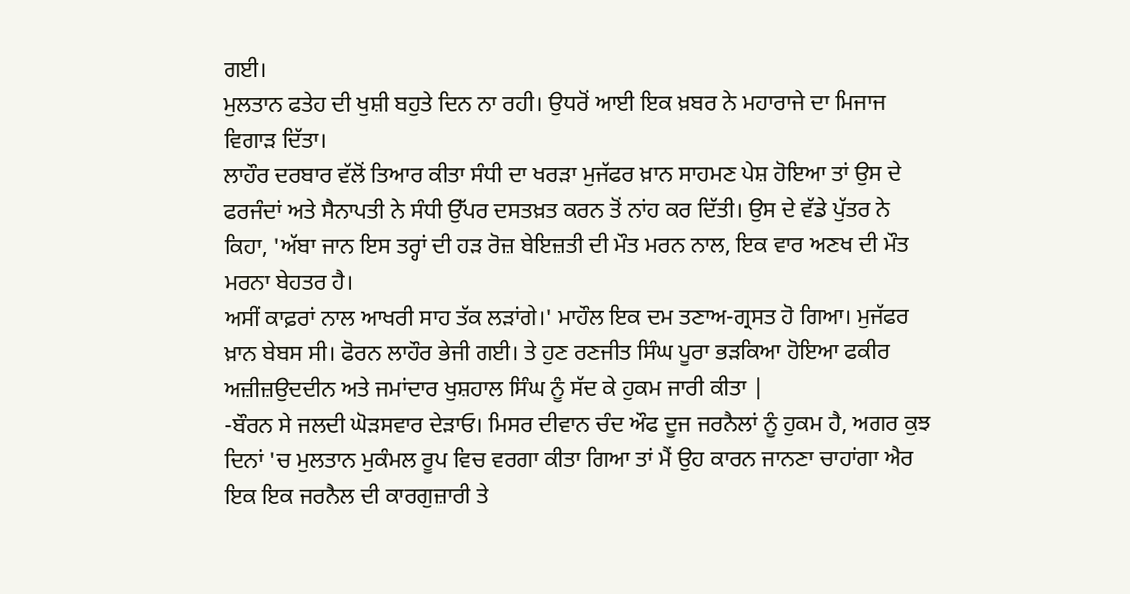ਗਈ।
ਮੁਲਤਾਨ ਫਤੇਹ ਦੀ ਖੁਸ਼ੀ ਬਹੁਤੇ ਦਿਨ ਨਾ ਰਹੀ। ਉਧਰੋਂ ਆਈ ਇਕ ਖ਼ਬਰ ਨੇ ਮਹਾਰਾਜੇ ਦਾ ਮਿਜਾਜ ਵਿਗਾੜ ਦਿੱਤਾ।
ਲਾਹੌਰ ਦਰਬਾਰ ਵੱਲੋਂ ਤਿਆਰ ਕੀਤਾ ਸੰਧੀ ਦਾ ਖਰੜਾ ਮੁਜੱਫਰ ਖ਼ਾਨ ਸਾਹਮਣ ਪੇਸ਼ ਹੋਇਆ ਤਾਂ ਉਸ ਦੇ ਫਰਜੰਦਾਂ ਅਤੇ ਸੈਨਾਪਤੀ ਨੇ ਸੰਧੀ ਉੱਪਰ ਦਸਤਖ਼ਤ ਕਰਨ ਤੋਂ ਨਾਂਹ ਕਰ ਦਿੱਤੀ। ਉਸ ਦੇ ਵੱਡੇ ਪੁੱਤਰ ਨੇ ਕਿਹਾ, 'ਅੱਬਾ ਜਾਨ ਇਸ ਤਰ੍ਹਾਂ ਦੀ ਹੜ ਰੋਜ਼ ਬੇਇਜ਼ਤੀ ਦੀ ਮੌਤ ਮਰਨ ਨਾਲ, ਇਕ ਵਾਰ ਅਣਖ ਦੀ ਮੌਤ ਮਰਨਾ ਬੇਹਤਰ ਹੈ।
ਅਸੀਂ ਕਾਫ਼ਰਾਂ ਨਾਲ ਆਖਰੀ ਸਾਹ ਤੱਕ ਲੜਾਂਗੇ।' ਮਾਹੌਲ ਇਕ ਦਮ ਤਣਾਅ-ਗ੍ਰਸਤ ਹੋ ਗਿਆ। ਮੁਜੱਫਰ ਖ਼ਾਨ ਬੇਬਸ ਸੀ। ਫੋਰਨ ਲਾਹੌਰ ਭੇਜੀ ਗਈ। ਤੇ ਹੁਣ ਰਣਜੀਤ ਸਿੰਘ ਪੂਰਾ ਭੜਕਿਆ ਹੋਇਆ ਫਕੀਰ ਅਜ਼ੀਜ਼ਉਦਦੀਨ ਅਤੇ ਜਮਾਂਦਾਰ ਖੁਸ਼ਹਾਲ ਸਿੰਘ ਨੂੰ ਸੱਦ ਕੇ ਹੁਕਮ ਜਾਰੀ ਕੀਤਾ |
-ਬੌਰਨ ਸੇ ਜਲਦੀ ਘੋੜਸਵਾਰ ਦੇੜਾਓ। ਮਿਸਰ ਦੀਵਾਨ ਚੰਦ ਔਫ ਦੂਜ ਜਰਨੈਲਾਂ ਨੂੰ ਹੁਕਮ ਹੈ, ਅਗਰ ਕੁਝ ਦਿਨਾਂ 'ਚ ਮੁਲਤਾਨ ਮੁਕੰਮਲ ਰੂਪ ਵਿਚ ਵਰਗਾ ਕੀਤਾ ਗਿਆ ਤਾਂ ਮੈਂ ਉਹ ਕਾਰਨ ਜਾਨਣਾ ਚਾਹਾਂਗਾ ਐਰ ਇਕ ਇਕ ਜਰਨੈਲ ਦੀ ਕਾਰਗੁਜ਼ਾਰੀ ਤੇ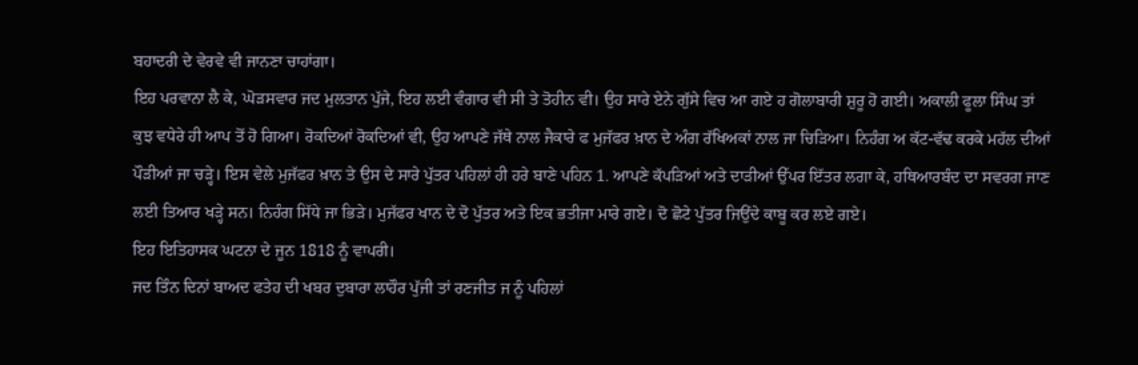ਬਹਾਦਰੀ ਦੇ ਵੇਰਵੇ ਵੀ ਜਾਨਣਾ ਚਾਹਾਂਗਾ।
ਇਹ ਪਰਵਾਨਾ ਲੈ ਕੇ, ਘੋੜਸਵਾਰ ਜਦ ਮੁਲਤਾਨ ਪੁੱਜੇ, ਇਹ ਲਈ ਵੰਗਾਰ ਵੀ ਸੀ ਤੇ ਤੋਹੀਨ ਵੀ। ਉਹ ਸਾਰੇ ਏਨੇ ਗੁੱਸੇ ਵਿਚ ਆ ਗਏ ਹ ਗੋਲਾਬਾਰੀ ਸ਼ੁਰੂ ਹੋ ਗਈ। ਅਕਾਲੀ ਫੂਲਾ ਸਿੰਘ ਤਾਂ ਕੁਝ ਵਧੇਰੇ ਹੀ ਆਪ ਤੋਂ ਹੋ ਗਿਆ। ਰੋਕਦਿਆਂ ਰੋਕਦਿਆਂ ਵੀ, ਉਹ ਆਪਣੇ ਜੱਥੇ ਨਾਲ ਜੈਕਾਰੇ ਫ ਮੁਜੱਫਰ ਖ਼ਾਨ ਦੇ ਅੰਗ ਰੱਖਿਅਕਾਂ ਨਾਲ ਜਾ ਚਿੜਿਆ। ਨਿਹੰਗ ਅ ਕੱਟ-ਵੱਢ ਕਰਕੇ ਮਹੱਲ ਦੀਆਂ ਪੌੜੀਆਂ ਜਾ ਚੜ੍ਹੇ। ਇਸ ਵੇਲੇ ਮੁਜੱਫਰ ਖ਼ਾਨ ਤੇ ਉਸ ਦੇ ਸਾਰੇ ਪੁੱਤਰ ਪਹਿਲਾਂ ਹੀ ਹਰੇ ਬਾਣੇ ਪਹਿਨ 1. ਆਪਣੇ ਕੱਪੜਿਆਂ ਅਤੇ ਦਾੜੀਆਂ ਉੱਪਰ ਇੱਤਰ ਲਗਾ ਕੇ, ਹਥਿਆਰਬੰਦ ਦਾ ਸਵਰਗ ਜਾਣ ਲਈ ਤਿਆਰ ਖੜ੍ਹੇ ਸਨ। ਨਿਹੰਗ ਸਿੱਧੇ ਜਾ ਭਿੜੇ। ਮੁਜੱਫਰ ਖਾਨ ਦੇ ਦੋ ਪੁੱਤਰ ਅਤੇ ਇਕ ਭਤੀਜਾ ਮਾਰੇ ਗਏ। ਦੋ ਛੋਟੇ ਪੁੱਤਰ ਜਿਉਂਦੇ ਕਾਬੂ ਕਰ ਲਏ ਗਏ।
ਇਹ ਇਤਿਹਾਸਕ ਘਟਨਾ ਦੇ ਜੂਨ 1818 ਨੂੰ ਵਾਪਰੀ।
ਜਦ ਤਿੰਨ ਦਿਨਾਂ ਬਾਅਦ ਫਤੇਹ ਦੀ ਖਬਰ ਦੁਬਾਰਾ ਲਾਹੌਰ ਪੁੱਜੀ ਤਾਂ ਰਣਜੀਤ ਜ ਨੂੰ ਪਹਿਲਾਂ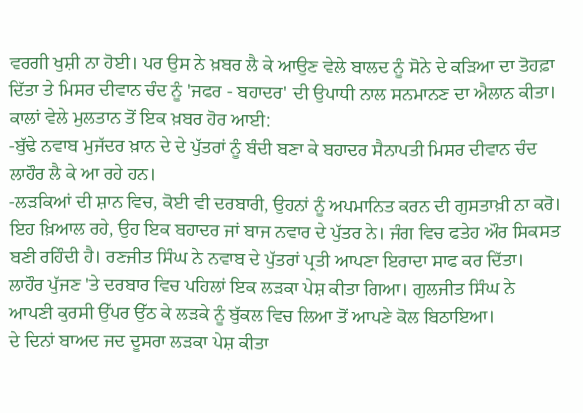ਵਰਗੀ ਖੁਸ਼ੀ ਨਾ ਹੋਈ। ਪਰ ਉਸ ਨੇ ਖ਼ਬਰ ਲੈ ਕੇ ਆਉਣ ਵੇਲੇ ਬਾਲਦ ਨੂੰ ਸੋਨੇ ਦੇ ਕੜਿਆ ਦਾ ਤੋਹਫ਼ਾ ਦਿੱਤਾ ਤੇ ਮਿਸਰ ਦੀਵਾਨ ਚੰਦ ਨੂੰ 'ਜਫਰ - ਬਹਾਦਰ' ਦੀ ਉਪਾਧੀ ਨਾਲ ਸਨਮਾਨਣ ਦਾ ਐਲਾਨ ਕੀਤਾ।
ਕਾਲਾਂ ਵੇਲੇ ਮੁਲਤਾਨ ਤੋਂ ਇਕ ਖ਼ਬਰ ਹੋਰ ਆਈ:
-ਬੁੱਢੇ ਨਵਾਬ ਮੁਜੱਦਰ ਖ਼ਾਨ ਦੇ ਦੇ ਪੁੱਤਰਾਂ ਨੂੰ ਬੰਦੀ ਬਣਾ ਕੇ ਬਹਾਦਰ ਸੈਨਾਪਤੀ ਮਿਸਰ ਦੀਵਾਨ ਚੰਦ ਲਾਹੌਰ ਲੈ ਕੇ ਆ ਰਹੇ ਹਨ।
-ਲੜਕਿਆਂ ਦੀ ਸ਼ਾਨ ਵਿਚ, ਕੋਈ ਵੀ ਦਰਬਾਰੀ, ਉਹਨਾਂ ਨੂੰ ਅਪਮਾਨਿਤ ਕਰਨ ਦੀ ਗੁਸਤਾਖ਼ੀ ਨਾ ਕਰੋ। ਇਹ ਖ਼ਿਆਲ ਰਹੇ, ਉਹ ਇਕ ਬਹਾਦਰ ਜਾਂ ਬਾਜ ਨਵਾਰ ਦੇ ਪੁੱਤਰ ਨੇ। ਜੰਗ ਵਿਚ ਫਤੇਹ ਔਰ ਸਿਕਸਤ ਬਣੀ ਰਹਿੰਦੀ ਹੈ। ਰਣਜੀਤ ਸਿੰਘ ਨੇ ਨਵਾਬ ਦੇ ਪੁੱਤਰਾਂ ਪ੍ਰਤੀ ਆਪਣਾ ਇਰਾਦਾ ਸਾਫ ਕਰ ਦਿੱਤਾ।
ਲਾਹੌਰ ਪੁੱਜਣ 'ਤੇ ਦਰਬਾਰ ਵਿਚ ਪਹਿਲਾਂ ਇਕ ਲੜਕਾ ਪੇਸ਼ ਕੀਤਾ ਗਿਆ। ਗੁਲਜੀਤ ਸਿੰਘ ਨੇ ਆਪਣੀ ਕੁਰਸੀ ਉੱਪਰ ਉੱਠ ਕੇ ਲੜਕੇ ਨੂੰ ਬੁੱਕਲ ਵਿਚ ਲਿਆ ਤੋਂ ਆਪਣੇ ਕੋਲ ਬਿਠਾਇਆ।
ਦੇ ਦਿਨਾਂ ਬਾਅਦ ਜਦ ਦੂਸਰਾ ਲੜਕਾ ਪੇਸ਼ ਕੀਤਾ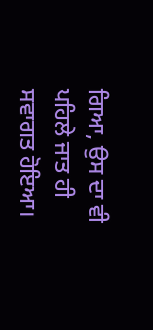ਗਿਆ, ਉਸ ਦਾ ਵੀ ਪਹਿਲੇ ਜਾਤ ਹੀ ਸਵਾਗਤ ਹੋਇਆ।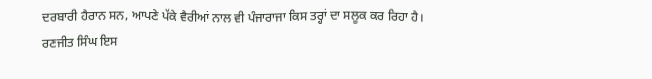ਦਰਬਾਰੀ ਹੈਰਾਨ ਸਨ, ਆਪਣੇ ਪੱਕੇ ਵੈਰੀਆਂ ਨਾਲ ਵੀ ਪੰਜਾਰਾਜਾ ਕਿਸ ਤਰ੍ਹਾਂ ਦਾ ਸਲੂਕ ਕਰ ਰਿਹਾ ਹੈ।
ਰਣਜੀਤ ਸਿੰਘ ਇਸ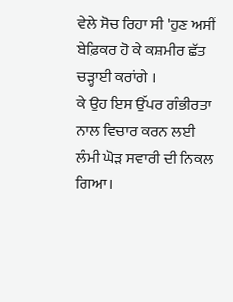ਵੇਲੇ ਸੋਚ ਰਿਹਾ ਸੀ 'ਹੁਣ ਅਸੀਂ ਬੇਫ਼ਿਕਰ ਹੋ ਕੇ ਕਸ਼ਮੀਰ ਛੱਤ ਚੜ੍ਹਾਈ ਕਰਾਂਗੇ ।
ਕੇ ਉਹ ਇਸ ਉੱਪਰ ਗੰਭੀਰਤਾ ਨਾਲ ਵਿਚਾਰ ਕਰਨ ਲਈ ਲੰਮੀ ਘੋੜ ਸਵਾਰੀ ਦੀ ਨਿਕਲ ਗਿਆ।